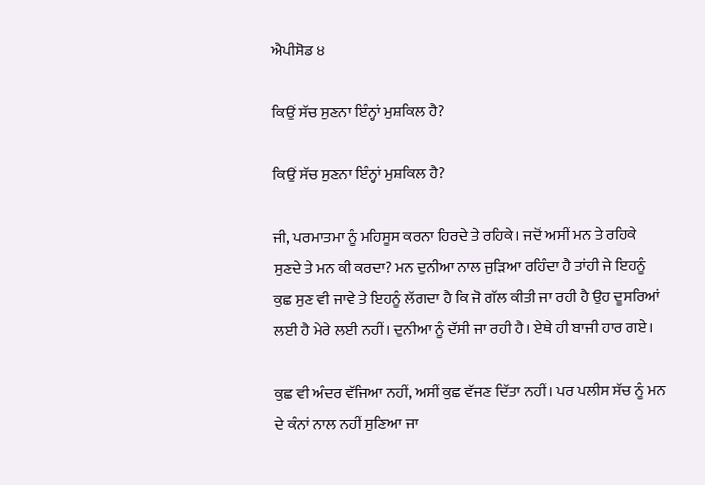ਐਪੀਸੋਡ ੪

ਕਿਉਂ ਸੱਚ ਸੁਣਨਾ ਇੰਨ੍ਹਾਂ ਮੁਸ਼ਕਿਲ ਹੈ?

ਕਿਉਂ ਸੱਚ ਸੁਣਨਾ ਇੰਨ੍ਹਾਂ ਮੁਸ਼ਕਿਲ ਹੈ?

ਜੀ, ਪਰਮਾਤਮਾ ਨੂੰ ਮਹਿਸੂਸ ਕਰਨਾ ਹਿਰਦੇ ਤੇ ਰਹਿਕੇ। ਜਦੋਂ ਅਸੀਂ ਮਨ ਤੇ ਰਹਿਕੇ ਸੁਣਦੇ ਤੇ ਮਨ ਕੀ ਕਰਦਾ? ਮਨ ਦੁਨੀਆ ਨਾਲ ਜੁੜਿਆ ਰਹਿੰਦਾ ਹੈ ਤਾਂਹੀ ਜੇ ਇਹਨੂੰ ਕੁਛ ਸੁਣ ਵੀ ਜਾਵੇ ਤੇ ਇਹਨੂੰ ਲੱਗਦਾ ਹੈ ਕਿ ਜੋ ਗੱਲ ਕੀਤੀ ਜਾ ਰਹੀ ਹੈ ਉਹ ਦੂਸਰਿਆਂ ਲਈ ਹੈ ਮੇਰੇ ਲਈ ਨਹੀਂ। ਦੁਨੀਆ ਨੂੰ ਦੱਸੀ ਜਾ ਰਹੀ ਹੈ। ਏਥੇ ਹੀ ਬਾਜੀ ਹਾਰ ਗਏ।

ਕੁਛ ਵੀ ਅੰਦਰ ਵੱਜਿਆ ਨਹੀਂ, ਅਸੀਂ ਕੁਛ ਵੱਜਣ ਦਿੱਤਾ ਨਹੀਂ। ਪਰ ਪਲੀਸ ਸੱਚ ਨੂੰ ਮਨ ਦੇ ਕੰਨਾਂ ਨਾਲ ਨਹੀਂ ਸੁਣਿਆ ਜਾ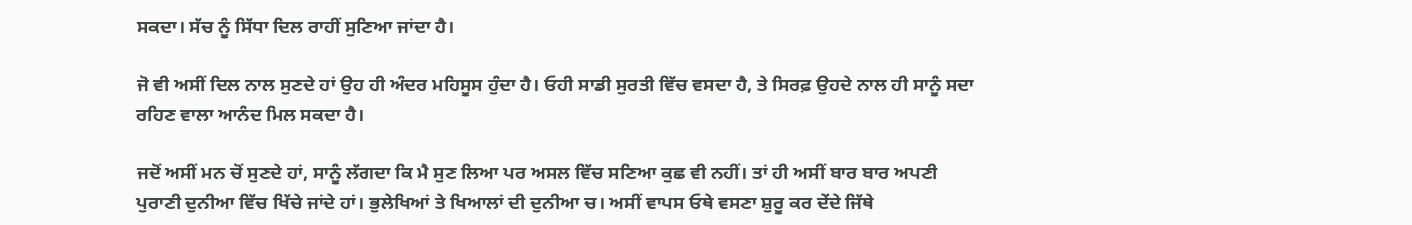ਸਕਦਾ। ਸੱਚ ਨੂੰ ਸਿੱਧਾ ਦਿਲ ਰਾਹੀਂ ਸੁਣਿਆ ਜਾਂਦਾ ਹੈ।

ਜੋ ਵੀ ਅਸੀਂ ਦਿਲ ਨਾਲ ਸੁਣਦੇ ਹਾਂ ਉਹ ਹੀ ਅੰਦਰ ਮਹਿਸੂਸ ਹੁੰਦਾ ਹੈ। ਓਹੀ ਸਾਡੀ ਸੁਰਤੀ ਵਿੱਚ ਵਸਦਾ ਹੈ, ਤੇ ਸਿਰਫ਼ ਉਹਦੇ ਨਾਲ ਹੀ ਸਾਨੂੰ ਸਦਾ ਰਹਿਣ ਵਾਲਾ ਆਨੰਦ ਮਿਲ ਸਕਦਾ ਹੈ।

ਜਦੋਂ ਅਸੀਂ ਮਨ ਚੋਂ ਸੁਣਦੇ ਹਾਂ, ਸਾਨੂੰ ਲੱਗਦਾ ਕਿ ਮੈ ਸੁਣ ਲਿਆ ਪਰ ਅਸਲ ਵਿੱਚ ਸਣਿਆ ਕੁਛ ਵੀ ਨਹੀਂ। ਤਾਂ ਹੀ ਅਸੀਂ ਬਾਰ ਬਾਰ ਅਪਣੀ ਪੁਰਾਣੀ ਦੁਨੀਆ ਵਿੱਚ ਖਿੱਚੇ ਜਾਂਦੇ ਹਾਂ। ਭੁਲੇਖਿਆਂ ਤੇ ਖਿਆਲਾਂ ਦੀ ਦੁਨੀਆ ਚ। ਅਸੀਂ ਵਾਪਸ ਓਥੇ ਵਸਣਾ ਸ਼ੁਰੂ ਕਰ ਦੇਂਦੇ ਜਿੱਥੇ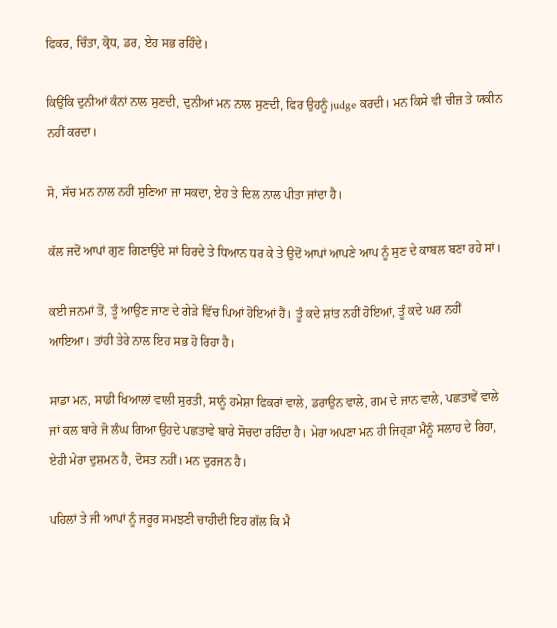ਫਿਕਰ, ਚਿੰਤਾ, ਕ੍ਰੋਧ, ਡਰ, ਏਹ ਸਭ ਰਹਿੰਦੇ।

ਕਿਉਂਕਿ ਦੁਨੀਆਂ ਕੰਨਾਂ ਨਾਲ ਸੁਣਦੀ, ਦੁਨੀਆਂ ਮਨ ਨਾਲ ਸੁਣਦੀ, ਫਿਰ ਉਹਨੂੰ judge ਕਰਦੀ। ਮਨ ਕਿਸੇ ਵੀ ਚੀਜ਼ ਤੇ ਯਕੀਨ ਨਹੀਂ ਕਰਦਾ।

ਸੋ, ਸੱਚ ਮਨ ਨਾਲ ਨਹੀਂ ਸੁਣਿਆ ਜਾ ਸਕਦਾ, ਏਹ ਤੇ ਦਿਲ ਨਾਲ ਪੀਤਾ ਜਾਂਦਾ ਹੈ।

ਕੱਲ ਜਦੋਂ ਆਪਾਂ ਗੁਣ ਗਿਣਾਉਂਦੇ ਸਾਂ ਹਿਰਦੇ ਤੇ ਧਿਆਨ ਧਰ ਕੇ ਤੇ ਉਦੋਂ ਆਪਾਂ ਆਪਣੇ ਆਪ ਨੂੰ ਸੁਣ ਦੇ ਕਾਬਲ ਬਣਾ ਰਹੇ ਸਾਂ।

ਕਈ ਜਨਮਾਂ ਤੋਂ, ਤੂੰ ਆਉਣ ਜਾਣ ਦੇ ਗੇੜੇ ਵਿੱਚ ਪਿਆਂ ਹੋਇਆਂ ਹੈਂ। ਤੂੰ ਕਦੇ ਸ਼ਾਂਤ ਨਹੀਂ ਹੋਇਆਂ, ਤੂੰ ਕਦੇ ਘਰ ਨਹੀਂ ਆਇਆ। ਤਾਂਹੀ ਤੇਰੇ ਨਾਲ ਇਹ ਸਭ ਹੋ ਰਿਹਾ ਹੈ।

ਸਾਡਾ ਮਨ, ਸਾਡੀ ਖਿਆਲਾਂ ਵਾਲੀ ਸੁਰਤੀ, ਸਾਨੂੰ ਹਮੇਸ਼ਾ ਫਿਕਰਾਂ ਵਾਲੇ, ਡਰਾਉਨ ਵਾਲੇ, ਗਮ ਦੇ ਜਾਨ ਵਾਲੇ, ਪਛਤਾਵੇਂ ਵਾਲੇ ਜਾਂ ਕਲ ਬਾਰੇ ਜੋ ਲੰਘ ਗਿਆ ਉਹਦੇ ਪਛਤਾਵੇ ਬਾਰੇ ਸੋਚਦਾ ਰਹਿੰਦਾ ਹੈ। ਮੇਰਾ ਅਪਣਾ ਮਨ ਹੀ ਜਿਹ੍ੜਾ ਮੈਨੂੰ ਸਲਾਹ ਦੇ ਰਿਹਾ, ਏਹੀ ਮੇਰਾ ਦੁਸ਼ਮਨ ਹੈ, ਦੋਸਤ ਨਹੀਂ। ਮਨ ਦੁਰਜਨ ਹੈ।

ਪਹਿਲਾਂ ਤੇ ਜੀ ਆਪਾਂ ਨੂੰ ਜਰੂਰ ਸਮਝਣੀ ਚਾਹੀਦੀ ਇਹ ਗੱਲ ਕਿ ਮੈ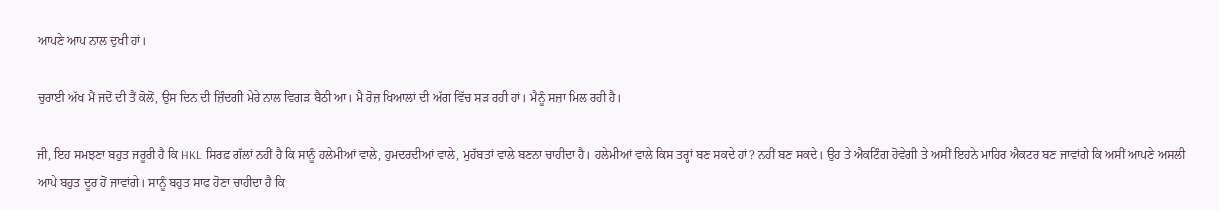ਆਪਣੇ ਆਪ ਨਾਲ ਦੁਖੀ ਹਾਂ।

ਚੁਰਾਈ ਅੱਖ ਮੈਂ ਜਦੋਂ ਦੀ ਤੈਂ ਕੋਲੋਂ, ਉਸ ਦਿਨ ਦੀ ਜ਼ਿੰਦਗੀ ਮੇਰੇ ਨਾਲ ਵਿਗੜ ਬੈਠੀ ਆ। ਮੈ ਰੋਜ਼ ਖਿਆਲਾਂ ਦੀ ਅੱਗ ਵਿੱਚ ਸੜ ਰਹੀ ਹਾਂ। ਮੈਨੂੰ ਸਜ਼ਾ ਮਿਲ ਰਹੀ ਹੈ।

ਜੀ, ਇਹ ਸਮਝਣਾ ਬਹੁਤ ਜਰੂਰੀ ਹੈ ਕਿ HKL ਸਿਰਫ਼ ਗੱਲਾਂ ਨਹੀਂ ਹੈ ਕਿ ਸਾਨੂੰ ਹਲੇਮੀਆਂ ਵਾਲੇ, ਹੁਮਦਰਦੀਆਂ ਵਾਲੇ, ਮੁਹੱਬਤਾਂ ਵਾਲੇ ਬਣਨਾ ਚਾਹੀਦਾ ਹੈ। ਹਲੇਮੀਆਂ ਵਾਲੇ ਕਿਸ ਤਰ੍ਹਾਂ ਬਣ ਸਕਦੇ ਹਾਂ? ਨਹੀਂ ਬਣ ਸਕਦੇ। ਉਹ ਤੇ ਐਕਟਿੰਗ ਹੋਵੇਗੀ ਤੇ ਅਸੀਂ ਇਹਨੇ ਮਾਹਿਰ ਐਕਟਰ ਬਣ ਜਾਵਾਂਗੇ ਕਿ ਅਸੀਂ ਆਪਣੇ ਅਸਲੀ ਆਪੇ ਬਹੁਤ ਦੂਰ ਹੋਂ ਜਾਵਾਂਗੇ। ਸਾਨੂੰ ਬਹੁਤ ਸਾਫ ਹੋਣਾ ਚਾਹੀਦਾ ਹੈ ਕਿ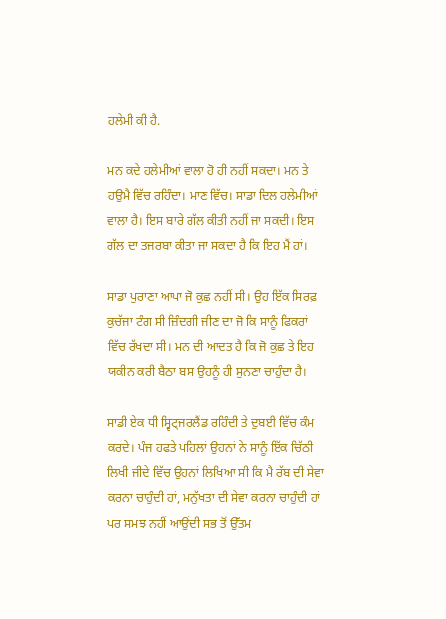ਹਲੇਮੀ ਕੀ ਹੈ.

ਮਨ ਕਦੇ ਹਲੇਮੀਆਂ ਵਾਲਾ ਹੋ ਹੀ ਨਹੀਂ ਸਕਦਾ। ਮਨ ਤੇ ਹਉਮੈ ਵਿੱਚ ਰਹਿੰਦਾ। ਮਾਣ ਵਿੱਚ। ਸਾਡਾ ਦਿਲ ਹਲੇਮੀਆਂ ਵਾਲਾ ਹੈ। ਇਸ ਬਾਰੇ ਗੱਲ ਕੀਤੀ ਨਹੀਂ ਜਾ ਸਕਦੀ। ਇਸ ਗੱਲ ਦਾ ਤਜਰਬਾ ਕੀਤਾ ਜਾ ਸਕਦਾ ਹੈ ਕਿ ਇਹ ਮੈਂ ਹਾਂ।

ਸਾਡਾ ਪੁਰਾਣਾ ਆਪਾ ਜੋ ਕੁਛ ਨਹੀਂ ਸੀ। ਉਹ ਇੱਕ ਸਿਰਫ਼ ਕੁਚੱਜਾ ਟੰਗ ਸੀ ਜ਼ਿੰਦਗੀ ਜੀਣ ਦਾ ਜੋ ਕਿ ਸਾਨੂੰ ਫਿਕਰਾਂ ਵਿੱਚ ਰੱਖਦਾ ਸੀ। ਮਨ ਦੀ ਆਦਤ ਹੈ ਕਿ ਜੋ ਕੁਛ ਤੇ ਇਹ ਯਕੀਨ ਕਰੀ ਬੈਠਾ ਬਸ ਉਹਨੂੰ ਹੀ ਸੁਨਣਾ ਚਾਹੁੰਦਾ ਹੈ।

ਸਾਡੀ ਏਕ ਧੀ ਸ੍ਵਿਟ੍ਜਰਲੈਂਡ ਰਹਿੰਦੀ ਤੇ ਦੁਬਈ ਵਿੱਚ ਕੰਮ ਕਰਦੇ। ਪੰਜ ਹਫਤੇ ਪਹਿਲਾਂ ਉਹਨਾਂ ਨੇ ਸਾਨੂੰ ਇੱਕ ਚਿੱਠੀ ਲਿਖੀ ਜੀਦੇ ਵਿੱਚ ਉਹਨਾਂ ਲਿਖਿਆ ਸੀ ਕਿ ਮੈ ਰੱਬ ਦੀ ਸੇਵਾ ਕਰਨਾ ਚਾਹੁੰਦੀ ਹਾਂ, ਮਨੁੱਖਤਾ ਦੀ ਸੇਵਾ ਕਰਨਾ ਚਾਹੁੰਦੀ ਹਾਂ ਪਰ ਸਮਝ ਨਹੀਂ ਆਉਂਦੀ ਸਭ ਤੋਂ ਉੱਤਮ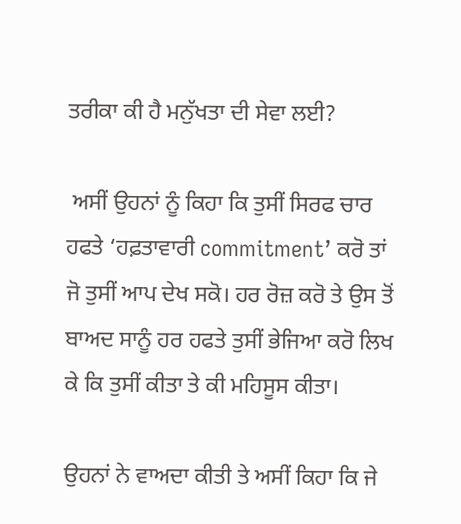ਤਰੀਕਾ ਕੀ ਹੈ ਮਨੁੱਖਤਾ ਦੀ ਸੇਵਾ ਲਈ?

 ਅਸੀਂ ਉਹਨਾਂ ਨੂੰ ਕਿਹਾ ਕਿ ਤੁਸੀਂ ਸਿਰਫ ਚਾਰ ਹਫਤੇ ‘ਹਫ਼ਤਾਵਾਰੀ commitment’ ਕਰੋ ਤਾਂ ਜੋ ਤੁਸੀਂ ਆਪ ਦੇਖ ਸਕੋ। ਹਰ ਰੋਜ਼ ਕਰੋ ਤੇ ਉਸ ਤੋਂ ਬਾਅਦ ਸਾਨੂੰ ਹਰ ਹਫਤੇ ਤੁਸੀਂ ਭੇਜਿਆ ਕਰੋ ਲਿਖ ਕੇ ਕਿ ਤੁਸੀਂ ਕੀਤਾ ਤੇ ਕੀ ਮਹਿਸੂਸ ਕੀਤਾ।

ਉਹਨਾਂ ਨੇ ਵਾਅਦਾ ਕੀਤੀ ਤੇ ਅਸੀਂ ਕਿਹਾ ਕਿ ਜੇ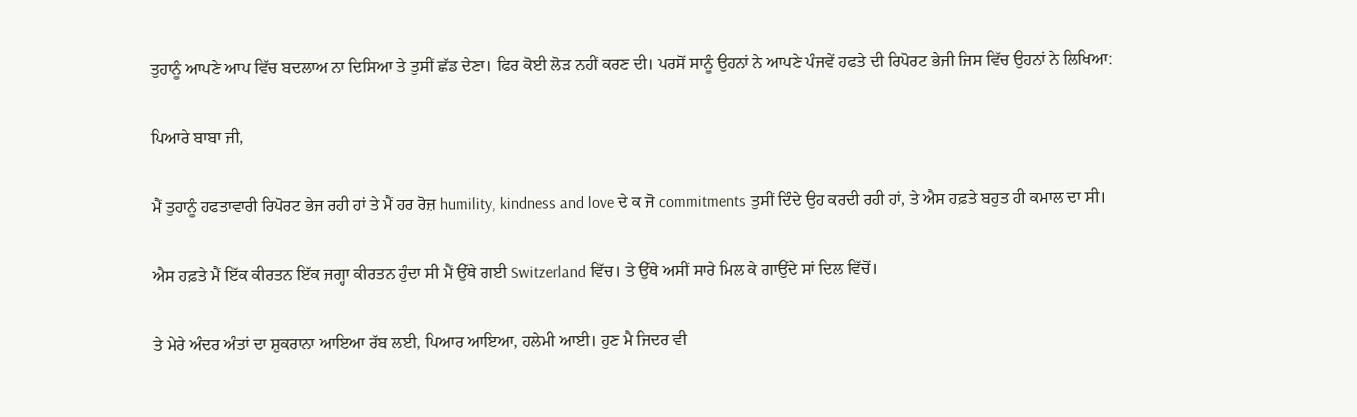ਤੁਹਾਨੂੰ ਆਪਣੇ ਆਪ ਵਿੱਚ ਬਦਲਾਅ ਨਾ ਦਿਸਿਆ ਤੇ ਤੁਸੀਂ ਛੱਡ ਦੇਣਾ। ਫਿਰ ਕੋਈ ਲੋੜ ਨਹੀਂ ਕਰਣ ਦੀ। ਪਰਸੋਂ ਸਾਨੂੰ ਉਹਨਾਂ ਨੇ ਆਪਣੇ ਪੰਜਵੇਂ ਹਫਤੇ ਦੀ ਰਿਪੋਰਟ ਭੇਜੀ ਜਿਸ ਵਿੱਚ ਉਹਨਾਂ ਨੇ ਲਿਖਿਆ:

ਪਿਆਰੇ ਬਾਬਾ ਜੀ,

ਮੈਂ ਤੁਹਾਨੂੰ ਹਫਤਾਵਾਰੀ ਰਿਪੋਰਟ ਭੇਜ ਰਹੀ ਹਾਂ ਤੇ ਮੈਂ ਹਰ ਰੋਜ਼ humility, kindness and love ਦੇ ਕ ਜੋ commitments ਤੁਸੀਂ ਦਿੰਦੇ ਉਹ ਕਰਦੀ ਰਹੀ ਹਾਂ, ਤੇ ਐਸ ਹਫ਼ਤੇ ਬਹੁਤ ਹੀ ਕਮਾਲ ਦਾ ਸੀ।

ਐਸ ਹਫ਼ਤੇ ਮੈਂ ਇੱਕ ਕੀਰਤਨ ਇੱਕ ਜਗ੍ਹਾ ਕੀਰਤਨ ਹੁੰਦਾ ਸੀ ਮੈਂ ਉੱਥੇ ਗਈ Switzerland ਵਿੱਚ। ਤੇ ਉੱਥੇ ਅਸੀਂ ਸਾਰੇ ਮਿਲ ਕੇ ਗਾਉਂਦੇ ਸਾਂ ਦਿਲ ਵਿੱਚੋਂ।

ਤੇ ਮੇਰੇ ਅੰਦਰ ਅੰਤਾਂ ਦਾ ਸ਼ੁਕਰਾਨਾ ਆਇਆ ਰੱਬ ਲਈ, ਪਿਆਰ ਆਇਆ, ਹਲੇਮੀ ਆਈ। ਹੁਣ ਮੈ ਜਿਦਰ ਵੀ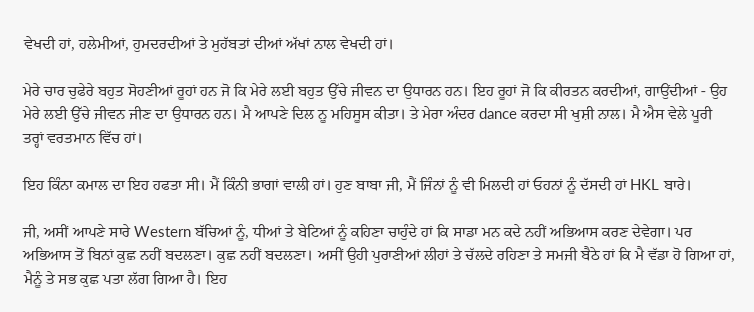ਵੇਖਦੀ ਹਾਂ, ਹਲੇਮੀਆਂ, ਹੁਮਦਰਦੀਆਂ ਤੇ ਮੁਹੱਬਤਾਂ ਦੀਆਂ ਅੱਖਾਂ ਨਾਲ ਵੇਖਦੀ ਹਾਂ।

ਮੇਰੇ ਚਾਰ ਚੁਫੇਰੇ ਬਹੁਤ ਸੋਹਣੀਆਂ ਰੂਹਾਂ ਹਨ ਜੋ ਕਿ ਮੇਰੇ ਲਈ ਬਹੁਤ ਉੱਚੇ ਜੀਵਨ ਦਾ ਉਧਾਰਨ ਹਨ। ਇਹ ਰੂਹਾਂ ਜੋ ਕਿ ਕੀਰਤਨ ਕਰਦੀਆਂ, ਗਾਉਂਦੀਆਂ - ਉਹ ਮੇਰੇ ਲਈ ਉੱਚੇ ਜੀਵਨ ਜੀਣ ਦਾ ਉਧਾਰਨ ਹਨ। ਮੈ ਆਪਣੇ ਦਿਲ ਨੂ ਮਹਿਸੂਸ ਕੀਤਾ। ਤੇ ਮੇਰਾ ਅੰਦਰ dance ਕਰਦਾ ਸੀ ਖੁਸ਼ੀ ਨਾਲ। ਮੈ ਐਸ ਵੇਲੇ ਪੂਰੀ ਤਰ੍ਹਾਂ ਵਰਤਮਾਨ ਵਿੱਚ ਹਾਂ।

ਇਹ ਕਿੰਨਾ ਕਮਾਲ ਦਾ ਇਹ ਹਫਤਾ ਸੀ। ਮੈਂ ਕਿੰਨੀ ਭਾਗਾਂ ਵਾਲੀ ਹਾਂ। ਹੁਣ ਬਾਬਾ ਜੀ, ਮੈਂ ਜਿੰਨਾਂ ਨੂੰ ਵੀ ਮਿਲਦੀ ਹਾਂ ਓਹਨਾਂ ਨੂੰ ਦੱਸਦੀ ਹਾਂ HKL ਬਾਰੇ।

ਜੀ, ਅਸੀਂ ਆਪਣੇ ਸਾਰੇ Western ਬੱਚਿਆਂ ਨੂੰ, ਧੀਆਂ ਤੇ ਬੇਟਿਆਂ ਨੂੰ ਕਹਿਣਾ ਚਾਹੁੰਦੇ ਹਾਂ ਕਿ ਸਾਡਾ ਮਨ ਕਦੇ ਨਹੀਂ ਅਭਿਆਸ ਕਰਣ ਦੇਵੇਗਾ। ਪਰ ਅਭਿਆਸ ਤੋਂ ਬਿਨਾਂ ਕੁਛ ਨਹੀਂ ਬਦਲਣਾ। ਕੁਛ ਨਹੀਂ ਬਦਲਣਾ। ਅਸੀਂ ਉਹੀ ਪੁਰਾਣੀਆਂ ਲੀਹਾਂ ਤੇ ਚੱਲਦੇ ਰਹਿਣਾ ਤੇ ਸਮਜੀ ਬੈਠੇ ਹਾਂ ਕਿ ਮੈ ਵੱਡਾ ਹੋ ਗਿਆ ਹਾਂ, ਮੈਨੂੰ ਤੇ ਸਭ ਕੁਛ ਪਤਾ ਲੱਗ ਗਿਆ ਹੈ। ਇਹ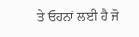ਤੇ ਓਹਨਾਂ ਲਈ ਹੈ ਜੋ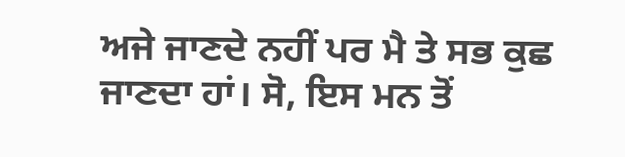ਅਜੇ ਜਾਣਦੇ ਨਹੀਂ ਪਰ ਮੈ ਤੇ ਸਭ ਕੁਛ ਜਾਣਦਾ ਹਾਂ। ਸੋ, ਇਸ ਮਨ ਤੋਂ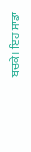ਬਚਕੇ। ਇਹ ਸਾਡਾ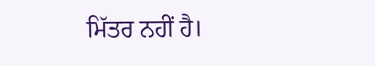ਮਿੱਤਰ ਨਹੀਂ ਹੈ।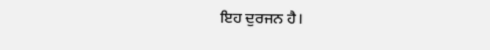ਇਹ ਦੁਰਜਨ ਹੈ।